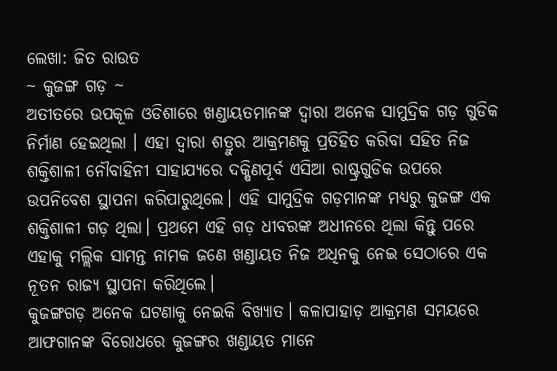ଲେଖା: ଜିତ ରାଉତ
~ କୁଜଙ୍ଗ ଗଡ଼ ~
ଅତୀତରେ ଉପକୂଳ ଓଡିଶାରେ ଖଣ୍ଡାୟତମାନଙ୍କ ଦ୍ୱାରା ଅନେକ ସାମୁଦ୍ରିକ ଗଡ଼ ଗୁଡିକ ନିର୍ମାଣ ହେଇଥିଲା । ଏହା ଦ୍ୱାରା ଶତ୍ରୁର ଆକ୍ରମଣକୁ ପ୍ରତିହିତ କରିବା ସହିତ ନିଜ ଶକ୍ତିଶାଳୀ ନୌବାହିନୀ ସାହାଯ୍ୟରେ ଦକ୍ଷିଣପୂର୍ବ ଏସିଆ ରାଷ୍ଟ୍ରଗୁଡିକ ଉପରେ ଉପନିବେଶ ସ୍ଥାପନା କରିପାରୁଥିଲେ। ଏହି ସାମୁଦ୍ରିକ ଗଡ଼ମାନଙ୍କ ମଧ୍ୟରୁ କୁଜଙ୍ଗ ଏକ ଶକ୍ତିଶାଳୀ ଗଡ଼ ଥିଲା। ପ୍ରଥମେ ଏହି ଗଡ଼ ଧୀବରଙ୍କ ଅଧୀନରେ ଥିଲା କିନ୍ତୁ ପରେ ଏହାକୁ ମଲ୍ଲିକ ସାମନ୍ତ ନାମକ ଜଣେ ଖଣ୍ଡାୟତ ନିଜ ଅଧିନକୁ ନେଇ ସେଠାରେ ଏକ ନୂତନ ରାଜ୍ୟ ସ୍ଥାପନା କରିଥିଲେ।
କୁଜଙ୍ଗଗଡ଼ ଅନେକ ଘଟଣାକୁ ନେଇକି ବିଖ୍ୟାତ। କଳାପାହାଡ଼ ଆକ୍ରମଣ ସମୟରେ ଆଫଗାନଙ୍କ ବିରୋଧରେ କୁଜଙ୍ଗର ଖଣ୍ଡାୟତ ମାନେ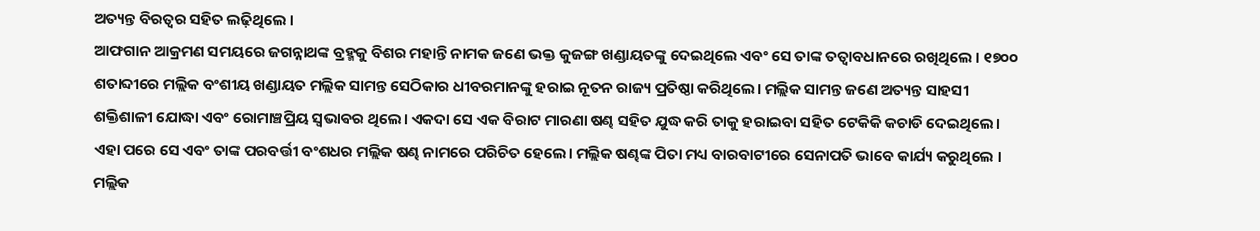ଅତ୍ୟନ୍ତ ବିରତ୍ୱର ସହିତ ଲଢ଼ିଥିଲେ ।
ଆଫଗାନ ଆକ୍ରମଣ ସମୟରେ ଜଗନ୍ନାଥଙ୍କ ବ୍ରହ୍ମକୁ ବିଶର ମହାନ୍ତି ନାମକ ଜଣେ ଭକ୍ତ କୁଜଙ୍ଗ ଖଣ୍ଡାୟତଙ୍କୁ ଦେଇଥିଲେ ଏବଂ ସେ ତାଙ୍କ ତତ୍ୱାବଧାନରେ ରଖିଥିଲେ । ୧୭୦୦ ଶତାବ୍ଦୀରେ ମଲ୍ଲିକ ବଂଶୀୟ ଖଣ୍ଡାୟତ ମଲ୍ଲିକ ସାମନ୍ତ ସେଠିକାର ଧୀବରମାନଙ୍କୁ ହରାଇ ନୂତନ ରାଜ୍ୟ ପ୍ରତିଷ୍ଠା କରିଥିଲେ। ମଲ୍ଲିକ ସାମନ୍ତ ଜଣେ ଅତ୍ୟନ୍ତ ସାହସୀ ଶକ୍ତିଶାଳୀ ଯୋଦ୍ଧା ଏବଂ ରୋମାଞ୍ଚପ୍ରିୟ ସ୍ଵଭାଵର ଥିଲେ। ଏକଦା ସେ ଏକ ବିରାଟ ମାରଣା ଷଣ୍ଢ ସହିତ ଯୁଦ୍ଧ କରି ତାକୁ ହରାଇବା ସହିତ ଟେକିକି କଚାଡି ଦେଇଥିଲେ। ଏହା ପରେ ସେ ଏବଂ ତାଙ୍କ ପରବର୍ତ୍ତୀ ବଂଶଧର ମଲ୍ଲିକ ଷଣ୍ଢ ନାମରେ ପରିଚିତ ହେଲେ। ମଲ୍ଲିକ ଷଣ୍ଢଙ୍କ ପିତା ମଧ୍ୟ ବାରବାଟୀରେ ସେନାପତି ଭାବେ କାର୍ଯ୍ୟ କରୁଥିଲେ ।
ମଲ୍ଲିକ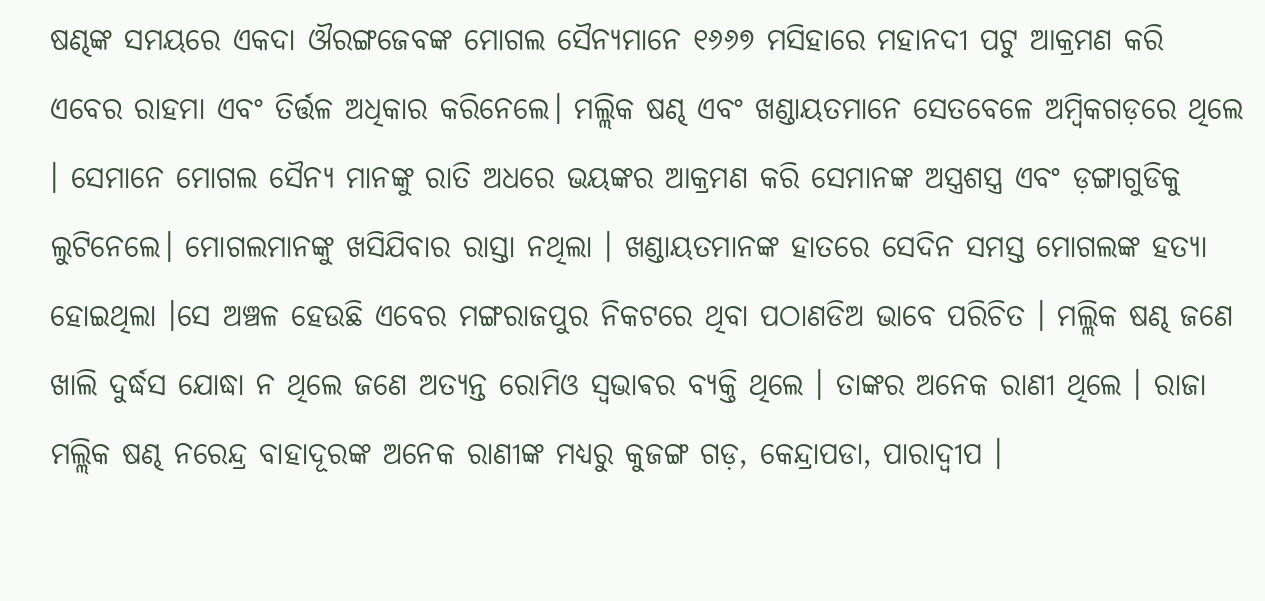ଷଣ୍ଢଙ୍କ ସମୟରେ ଏକଦା ଔରଙ୍ଗଜେବଙ୍କ ମୋଗଲ ସୈନ୍ୟମାନେ ୧୬୬୭ ମସିହାରେ ମହାନଦୀ ପଟୁ ଆକ୍ରମଣ କରି ଏବେର ରାହମା ଏବଂ ତିର୍ତ୍ତଳ ଅଧିକାର କରିନେଲେ। ମଲ୍ଲିକ ଷଣ୍ଢ ଏବଂ ଖଣ୍ଡାୟତମାନେ ସେତବେଳେ ଅମ୍ବିକଗଡ଼ରେ ଥିଲେ । ସେମାନେ ମୋଗଲ ସୈନ୍ୟ ମାନଙ୍କୁ ରାତି ଅଧରେ ଭୟଙ୍କର ଆକ୍ରମଣ କରି ସେମାନଙ୍କ ଅସ୍ତ୍ରଶସ୍ତ୍ର ଏବଂ ଡ଼ଙ୍ଗାଗୁଡିକୁ ଲୁଟିନେଲେ। ମୋଗଲମାନଙ୍କୁ ଖସିଯିବାର ରାସ୍ତା ନଥିଲା । ଖଣ୍ଡାୟତମାନଙ୍କ ହାତରେ ସେଦିନ ସମସ୍ତ ମୋଗଲଙ୍କ ହତ୍ୟା ହୋଇଥିଲା ।ସେ ଅଞ୍ଚଳ ହେଉଛି ଏବେର ମଙ୍ଗରାଜପୁର ନିକଟରେ ଥିବା ପଠାଣଡିଅ ଭାବେ ପରିଚିତ । ମଲ୍ଲିକ ଷଣ୍ଢ ଜଣେ ଖାଲି ଦୁର୍ଦ୍ଧସ ଯୋଦ୍ଧା ନ ଥିଲେ ଜଣେ ଅତ୍ୟନ୍ତ ରୋମିଓ ସ୍ଵଭାଵର ବ୍ୟକ୍ତି ଥିଲେ । ତାଙ୍କର ଅନେକ ରାଣୀ ଥିଲେ । ରାଜା ମଲ୍ଲିକ ଷଣ୍ଢ ନରେନ୍ଦ୍ର ବାହାଦୂରଙ୍କ ଅନେକ ରାଣୀଙ୍କ ମଧ୍ୟରୁ କୁଜଙ୍ଗ ଗଡ଼, କେନ୍ଦ୍ରାପଡା, ପାରାଦ୍ୱୀପ ।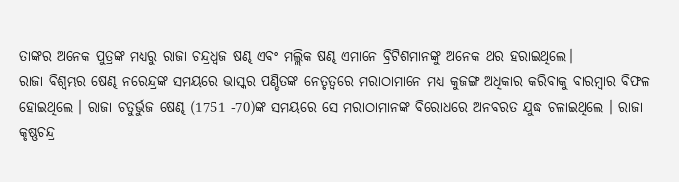ତାଙ୍କର ଅନେକ ପୁତ୍ରଙ୍କ ମଧ୍ୟରୁ ରାଜା ଚନ୍ଦ୍ରଧ୍ୱଜ ଷଣ୍ଢ ଏବଂ ମଲ୍ଲିକ ଷଣ୍ଢ ଏମାନେ ବ୍ରିଟିଶମାନଙ୍କୁ ଅନେକ ଥର ହରାଇଥିଲେ।
ରାଜା ବିଶ୍ୱମ୍ଭର ଷେଣ୍ଢ ନରେନ୍ଦ୍ରଙ୍କ ସମୟରେ ଭାସ୍କର ପଣ୍ଡିତଙ୍କ ନେତୃତ୍ବରେ ମରାଠାମାନେ ମଧ୍ୟ କୁଜଙ୍ଗ ଅଧିକାର କରିବାକୁ ବାରମ୍ବାର ବିଫଳ ହୋଇଥିଲେ । ରାଜା ଚତୁର୍ଭୁଜ ଷେଣ୍ଢ (1751 -70)ଙ୍କ ସମୟରେ ସେ ମରାଠାମାନଙ୍କ ବିରୋଧରେ ଅନବରତ ଯୁଦ୍ଧ ଚଳାଇଥିଲେ । ରାଜା କୃଷ୍ଣଚନ୍ଦ୍ର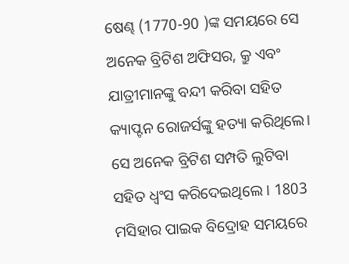ଷେଣ୍ଢ (1770-90 )ଙ୍କ ସମୟରେ ସେ ଅନେକ ବ୍ରିଟିଶ ଅଫିସର, କ୍ରୁ ଏବଂ ଯାତ୍ରୀମାନଙ୍କୁ ବନ୍ଦୀ କରିବା ସହିତ କ୍ୟାପ୍ଟନ ରୋଜର୍ସଙ୍କୁ ହତ୍ୟା କରିଥିଲେ। ସେ ଅନେକ ବ୍ରିଟିଶ ସମ୍ପତି ଲୁଟିବା ସହିତ ଧ୍ବଂସ କରିଦେଇଥିଲେ । 1803 ମସିହାର ପାଇକ ବିଦ୍ରୋହ ସମୟରେ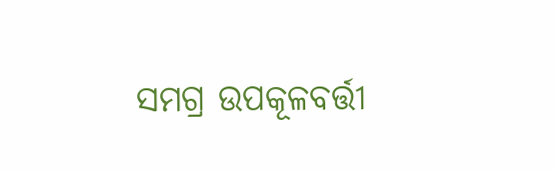ସମଗ୍ର ଉପକୂଳବର୍ତ୍ତୀ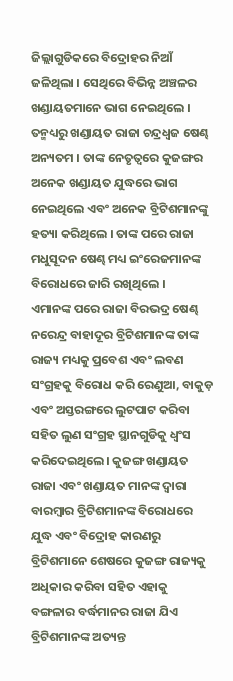ଜିଲ୍ଲାଗୁଡିକରେ ବିଦ୍ରୋହର ନିଆଁ ଜଳିଥିଲା । ସେଥିରେ ବିଭିନ୍ନ ଅଞ୍ଚଳର ଖଣ୍ଡାୟତମାନେ ଭାଗ ନେଇଥିଲେ । ତନ୍ମଧ୍ୟରୁ ଖଣ୍ଡାୟତ ରାଜା ଚନ୍ଦ୍ରଧ୍ୱଜ ଷେଣ୍ଢ ଅନ୍ୟତମ । ତାଙ୍କ ନେତୃତ୍ୱରେ କୁଜଙ୍ଗର ଅନେକ ଖଣ୍ଡାୟତ ଯୁଦ୍ଧରେ ଭାଗ ନେଇଥିଲେ ଏବଂ ଅନେକ ବ୍ରିଟିଶମାନଙ୍କୁ ହତ୍ୟା କରିଥିଲେ । ତାଙ୍କ ପରେ ରାଜା ମଧୁସୂଦନ ଷେଣ୍ଢ ମଧ୍ୟ ଇଂରେଜମାନଙ୍କ ବିରୋଧରେ ଜାରି ରଖିଥିଲେ ।
ଏମାନଙ୍କ ପରେ ରାଜା ବିରଭଦ୍ର ଷେଣ୍ଢ ନରେନ୍ଦ୍ର ବାହାଦୂର ବ୍ରିଟିଶମାନଙ୍କ ତାଙ୍କ ରାଜ୍ୟ ମଧ୍ୟକୁ ପ୍ରବେଶ ଏବଂ ଲବଣ ସଂଗ୍ରହକୁ ବିରୋଧ କରି ରେଣୁଆ, ବାକୁଡ଼ ଏବଂ ଅସ୍ତରଙ୍ଗରେ ଲୁଟପାଟ କରିବା ସହିତ ଲୁଣ ସଂଗ୍ରହ ସ୍ଥାନଗୁଡିକୁ ଧ୍ବଂସ କରିଦେଇଥିଲେ। କୁଜଙ୍ଗ ଖଣ୍ଡାୟତ ରାଜା ଏବଂ ଖଣ୍ଡାୟତ ମାନଙ୍କ ଦ୍ୱାରା ବାରମ୍ବାର ବ୍ରିଟିଶମାନଙ୍କ ବିରୋଧରେ ଯୁଦ୍ଧ ଏବଂ ବିଦ୍ରୋହ କାରଣରୁ ବ୍ରିଟିଶମାନେ ଶେଷରେ କୁଜଙ୍ଗ ରାଜ୍ୟକୁ ଅଧିକାର କରିବା ସହିତ ଏହାକୁ ବଙ୍ଗଳାର ବର୍ଦ୍ଧମାନର ରାଜା ଯିଏ ବ୍ରିଟିଶମାନଙ୍କ ଅତ୍ୟନ୍ତ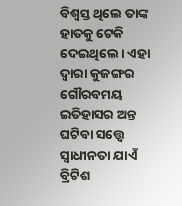ବିଶ୍ୱସ୍ତ ଥିଲେ ତାଙ୍କ ହାତକୁ ଟେକି ଦେଇଥିଲେ। ଏହା ଦ୍ୱାରା କୁଜଙ୍ଗର ଗୌରବମୟ ଇତିହାସର ଅନ୍ତ ଘଟିବା ସତ୍ତ୍ୱେ ସ୍ଵାଧୀନତା ଯାଏଁ ବ୍ରିଟିଶ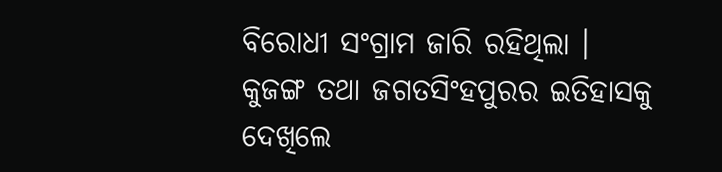ବିରୋଧୀ ସଂଗ୍ରାମ ଜାରି ରହିଥିଲା ।
କୁଜଙ୍ଗ ତଥା ଜଗତସିଂହପୁରର ଇତିହାସକୁ ଦେଖିଲେ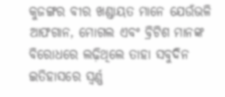କୁଜଙ୍ଗର ବୀର ଖଣ୍ଡାୟତ ମାନେ ଯେଉଁଭଳି ଆଫଗାନ, ମୋଗଲ ଏବଂ ବ୍ରିଟିଶ ମାନଙ୍କ ବିରୋଧରେ ଲଢ଼ିଥିଲେ ତାହା ସବୁଦିନ ଇତିହାସରେ ସ୍ୱର୍ଣ୍ଣ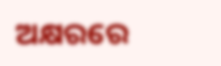ଅକ୍ଷରରେ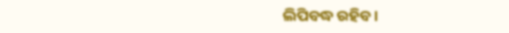ଲିପିବଦ୍ଧ ରହିବ।